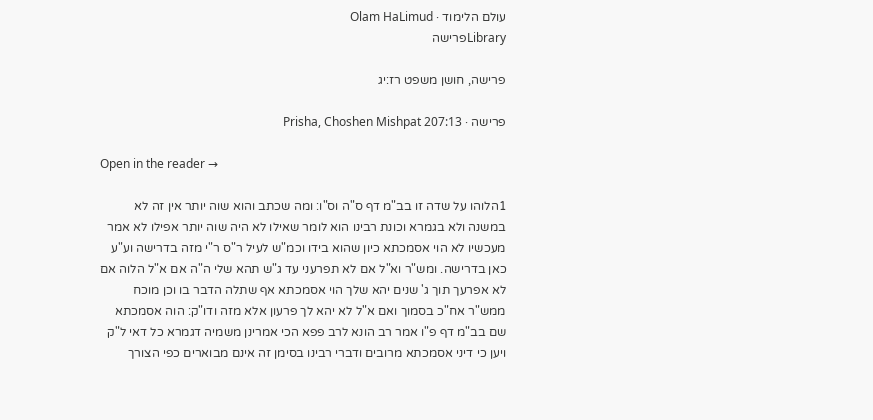עולם הלימוד · Olam HaLimud
Libraryפרישה

פרישה, חושן משפט רז:יג

פרישה · Prisha, Choshen Mishpat 207:13

Open in the reader →

1הלוהו על שדה זו בב"מ דף ס"ה וס"ו: ומה שכתב והוא שוה יותר אין זה לא במשנה ולא בגמרא וכונת רבינו הוא לומר שאילו לא היה שוה יותר אפילו לא אמר מעכשיו לא הוי אסמכתא כיון שהוא בידו וכמ"ש לעיל ר"ס ר"י מזה בדרישה וע"ע כאן בדרישה. ומש"ר וא"ל אם לא תפרעני עד ג"ש תהא שלי ה"ה אם א"ל הלוה אם לא אפרעך תוך ג' שנים יהא שלך הוי אסמכתא אף שתלה הדבר בו וכן מוכח ממש"ר אח"כ בסמוך ואם א"ל לא יהא לך פרעון אלא מזה ודו"ק: הוה אסמכתא שם בב"מ דף פ"ו אמר רב הונא לרב פפא הכי אמרינן משמיה דגמרא כל דאי ל"ק ויען כי דיני אסמכתא מרובים ודברי רבינו בסימן זה אינם מבוארים כפי הצורך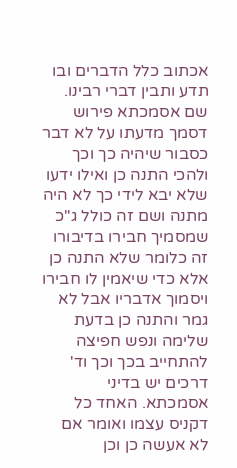אכתוב כלל הדברים ובו תדע ותבין דברי רבינו. שם אסמכתא פירוש דסמך מדעתו על לא דבר כסבור שיהיה כך וכך ולהכי התנה כן ואילו ידעו שלא יבא לידי כך לא היה מתנה ושם זה כולל ג"כ שמסמיך חבירו בדיבורו זה כלומר שלא התנה כן אלא כדי שיאמין לו חבירו ויסמוך אדבריו אבל לא גמר והתנה כן בדעת שלימה ונפש חפיצה להתחייב בכך וכך וד' דרכים יש בדיני אסמכתא. האחד כל דקניס עצמו ואומר אם לא אעשה כן וכן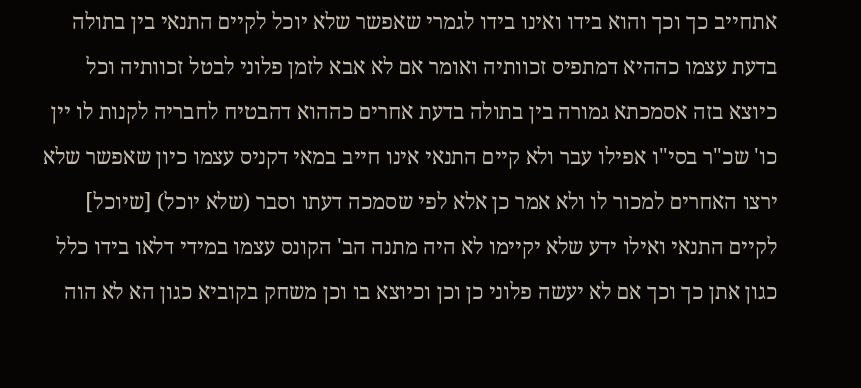אתחייב כך וכך והוא בידו ואינו בידו לגמרי שאפשר שלא יוכל לקיים התנאי בין בתולה בדעת עצמו כההיא דמתפיס זכוותיה ואומר אם לא אבא לזמן פלוני לבטל זכוותיה וכל כיוצא בזה אסמכתא גמורה בין בתולה בדעת אחרים כההוא דהבטיח לחבריה לקנות לו יין כו' שכ"ר בסי"ו אפילו עבר ולא קיים התנאי אינו חייב במאי דקניס עצמו כיון שאפשר שלא ירצו האחרים למכור לו ולא אמר כן אלא לפי שסמכה דעתו וסבר (שלא יוכל) [שיוכל] לקיים התנאי ואילו ידע שלא יקיימו לא היה מתנה הב' הקונס עצמו במידי דלאו בידו כלל כגון אתן כך וכך אם לא יעשה פלוני כן וכן וכיוצא בו וכן משחק בקוביא כגון הא לא הוה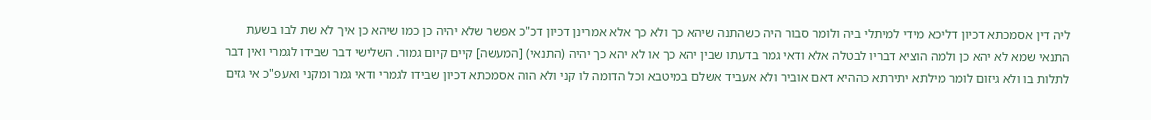ליה דין אסמכתא דכיון דליכא מידי למיתלי ביה ולומר סבור היה כשהתנה שיהא כך ולא כך אלא אמרינן דכיון דכ"כ אפשר שלא יהיה כן כמו שיהא כן איך לא שת לבו בשעת התנאי שמא לא יהא כן ולמה הוציא דבריו לבטלה אלא ודאי גמר בדעתו שבין יהא כך או לא יהא כך יהיה (התנאי) [המעשה] קיים קיום גמור. השלישי דבר שבידו לגמרי ואין דבר לתלות בו ולא גיזום לומר מילתא יתירתא כההיא דאם אוביר ולא אעביד אשלם במיטבא וכל הדומה לו קני ולא הוה אסמכתא דכיון שבידו לגמרי ודאי גמר ומקני ואעפ"כ אי גזים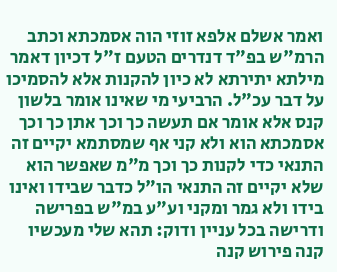ואמר אשלם אלפא זוזי הוה אסמכתא וכתב הרמ"ש בפ"ד דנדרים הטעם ז"ל דכיון דאמר מילתא יתירתא לא כיון להקנות אלא להסמיכו על דבר עכ"ל. הרביעי מי שאינו אומר בלשון קנס אלא אומר אם תעשה כך וכך אתן כך וכך אסמכתא הוא ולא קני אף שמסתמא יקיים זה התנאי כדי לקנות כך וכך מ"מ שאפשר הוא שלא יקיים זה התנאי הו"ל כדבר שבידו ואינו בידו ולא גמר ומקני וע"ע במ"ש בפרישה ודרישה בכל עניין ודוק: תהא שלי מעכשיו קנה פירוש קנה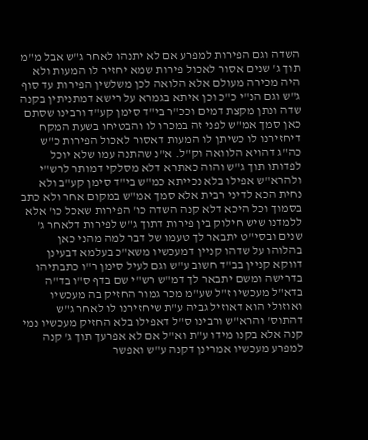השדה וגם הפירות למפרע אם לא יתנהו לאחר ג"ש אבל מ"מ תוך ג' שנים אסור לאכול פירות שמא יחזיר לו המעות ולא היה מכירה מעולם אלא הלואה לכן משלשין הפירות עד סוף ג"ש וגם הנ"י כ"כ וכן איתא בגמרא על רישא דמתניתין בקנה שדה ונתן מקצת דמים וככ"ר בי"ד סימן קע"ד ורבינו שסתם כאן סמך אמ"ש לפני זה במכרו לו והבטיחו בשעת המקח דיחזירנו לו כשיתן לו המעות דאסור לאכול הפירות כ"ש כה"ג דהויא הלוואה וק"ל. א"נ שהתנה עמו שלא יוכל לפדותו תוך ג"ש והוה כאתרא דלא מסלקי דמותר לרש"י ולהרא"ש אפילו בלא נכייתא כמ"ש בי"ד סימן קע"ב ולא נחית הכא לדיני רבית אלא סמך אמ"ש במקום אחר ולא כתב בסמוך וכל היכא דלא קנה השדה כו' הפירות שאכל כו' אלא ללמדנו שיש חילוק בין פירות דתוך ג"ש לפירות דלאחר ג' שנים ובסי"ט יתבאר לך טעמו של דבר למה מהני כאן בהלוהו על שדהו קניין דמעכשיו משא"כ בעלמא דבעינן דווקא קניין בב"ד חשוב ע"ש וגם לעיל סימן ר"ו כתבתיהו בדרישה ומשם יתבאר לך דמ"ש רש"י שם בדף ס"ו בד"ה בדא"ל מעכשיו ז"ל שע"מ מכר גמור החזיק בה מעכשיו ואוזולי הוא דאוזיל גביה ע"ת שיחזירנו לו לאחר ג"ש דהתוס' והרא"ש ורבינו ס"ל דאפילו בלא החזיק מעכשיו נמי קנה אלא בקנו מידו ע"ת וא"ל אם לא אפרעך תוך ג' קנה למפרע מעכשיו אמרינן דקנה ע"ש ואפשר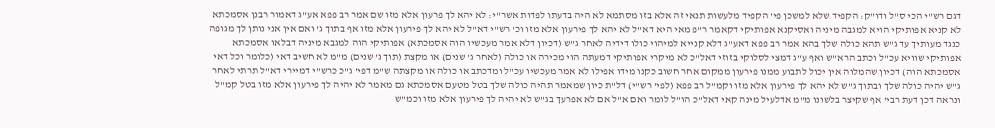דגם רש"י הכי ס"ל ודו"ק: הקפיד שלא למשכן פי' הקפיד מלעשות תנאי זה אלא בזו מסתמא לא היה בדעתו לפדות אשר"י: לא יהא לך פרעון אלא מזו שם אמר רב פפא אע"ג דאמור רבנן אסמכתא לא קניא אפותיקי הויא למגבה מיניה ואסיקנא אפותיקי דקאמר ר"פ מאי היא דא"ל לא יהא לך פירעון אלא מזו וכ' רש"י דא"ל לא יהא לך פירעון אלא מזו אף בתוך ג' ואם אין אני נותן לך מגופה כנגד מעותיך עד ג"ש תהא כולה שלך בהא אמר רב פפא דאע"ג דלא קנייא למיהוי כולו דידיה לאחר ג"ש (דכיון דלא אמר מעכשיו הוה אסמכתא) אפותיקי הוה למגבא מיניה דבלאו אסמכתא אפותיקי שוויא עכ"ל וכתב הרא"ש ואף ע"ג דמצי לסלוקי בזוזי דאל"כ לא מיקרי אפותיקי דמעתה הוי מכירה או כולה (לאחר ג' שנים) או מקצת (תוך ג' שנים) מ"מ לא חשיב דאי (כלומר וכל דאי אסמכתא הוה) דכיון שהמלוה אין יכול לתבוע ממנו פירעון ממקום אחר חשוב כקנו מידו אפילו לא אמר מעכשיו עכ"ל ומדכתב או כולה או מקצתה ש"מ דפי' ג"כ כרש"י דמיירי דא"ל תרתי לאחר ג"ש יהיה כולה שלך ובתוך ג"ש לא יהא לך פירעון אלא מזו וקמ"ל רב פפא (לפי' רש"י) דל"ת כיון שמאמר תהיה כולה שלך בטל מטעם אסמכתא גם מאמר לא יהיה לך פירעון אלא מזו בטל קמ"ל ונראה דכן דעת רבי' אף שקיצר בלשונו מ"מ אדלעיל מינה קאי דאל"כ הו"ל לומר ואם א"ל אם לא אפרעך בג"ש לא יהיה לך פירעון אלא מזו וכמ"ש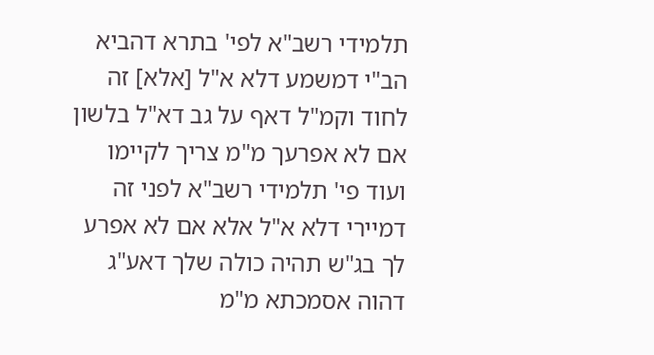תלמידי רשב"א לפי' בתרא דהביא הב"י דמשמע דלא א"ל [אלא] זה לחוד וקמ"ל דאף על גב דא"ל בלשון אם לא אפרעך מ"מ צריך לקיימו ועוד פי' תלמידי רשב"א לפני זה דמיירי דלא א"ל אלא אם לא אפרע לך בג"ש תהיה כולה שלך דאע"ג דהוה אסמכתא מ"מ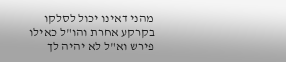מהני דאינו יכול לסלקו בקרקע אחרת והו"ל כאילו פירש וא"ל לא יהיה לך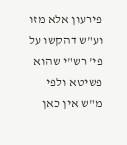פירעון אלא מזו וע"ש דהקשו על פי' רש"י שהוא פשיטא ולפי מ"ש אין כאן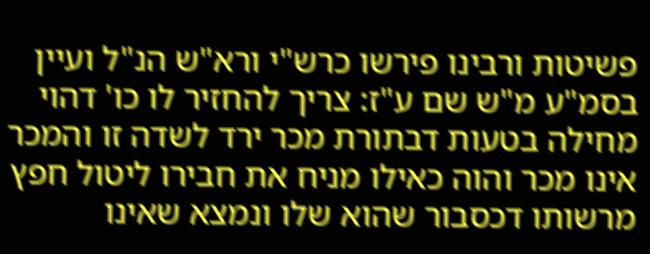פשיטות ורבינו פירשו כרש"י ורא"ש הנ"ל ועיין בסמ"ע מ"ש שם ע"ז: צריך להחזיר לו כו' דהוי מחילה בטעות דבתורת מכר ירד לשדה זו והמכר אינו מכר והוה כאילו מניח את חבירו ליטול חפץ מרשותו דכסבור שהוא שלו ונמצא שאינו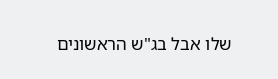שלו אבל בג"ש הראשונים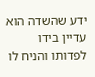ידע שהשדה הוא עדיין בידו לפדותו והניח לו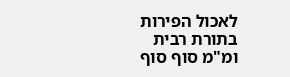לאכול הפירות בתורת רבית ומ"מ סוף סוף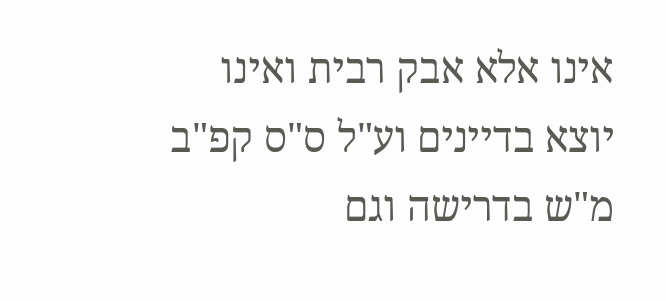אינו אלא אבק רבית ואינו יוצא בדיינים וע"ל ס"ס קפ"ב מ"ש בדרישה וגם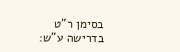בסימן ר"ט בדרישה ע"ש: